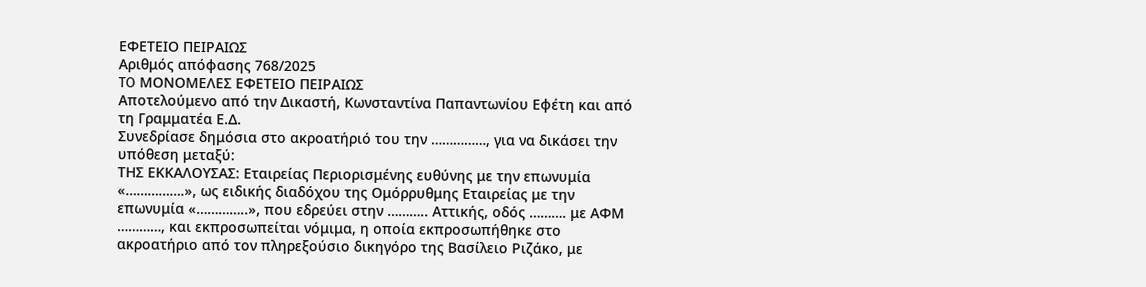ΕΦΕΤΕΙΟ ΠΕΙΡΑΙΩΣ
Αριθμός απόφασης 768/2025
TO ΜΟΝΟΜΕΛΕΣ ΕΦΕΤΕΙΟ ΠΕΙΡΑΙΩΣ
Αποτελούμενο από την Δικαστή, Κωνσταντίνα Παπαντωνίου Εφέτη και από τη Γραμματέα Ε.Δ.
Συνεδρίασε δημόσια στο ακροατήριό του την ……………, για να δικάσει την υπόθεση μεταξύ:
ΤΗΣ ΕΚΚΑΛΟΥΣΑΣ: Εταιρείας Περιορισμένης ευθύνης με την επωνυμία «…………….», ως ειδικής διαδόχου της Ομόρρυθμης Εταιρείας με την επωνυμία «…………..», που εδρεύει στην ……….. Αττικής, οδός ………. με ΑΦΜ …………, και εκπροσωπείται νόμιμα, η οποία εκπροσωπήθηκε στο ακροατήριο από τον πληρεξούσιο δικηγόρο της Βασίλειο Ριζάκο, με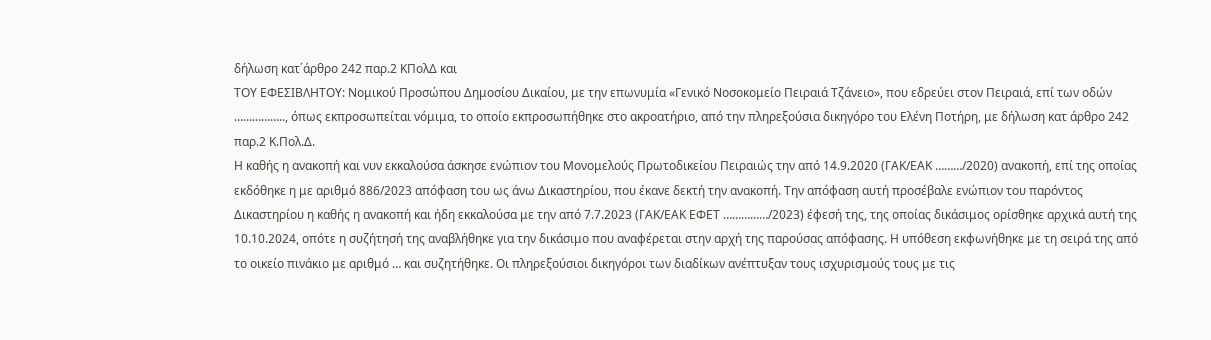δήλωση κατ΄άρθρο 242 παρ.2 ΚΠολΔ και
ΤΟΥ ΕΦΕΣΙΒΛΗΤΟΥ: Νομικού Προσώπου Δημοσίου Δικαίου, με την επωνυμία «Γενικό Νοσοκομείο Πειραιά Τζάνειο», που εδρεύει στον Πειραιά, επί των οδών …………….., όπως εκπροσωπείται νόμιμα, το οποίο εκπροσωπήθηκε στο ακροατήριο, από την πληρεξούσια δικηγόρο του Ελένη Ποτήρη, με δήλωση κατ άρθρο 242 παρ.2 Κ.Πολ.Δ.
Η καθής η ανακοπή και νυν εκκαλούσα άσκησε ενώπιον του Μονομελούς Πρωτοδικείου Πειραιώς την από 14.9.2020 (ΓΑΚ/ΕΑΚ ………/2020) ανακοπή, επί της οποίας εκδόθηκε η με αριθμό 886/2023 απόφαση του ως άνω Δικαστηρίου, που έκανε δεκτή την ανακοπή. Την απόφαση αυτή προσέβαλε ενώπιον του παρόντος Δικαστηρίου η καθής η ανακοπή και ήδη εκκαλούσα με την από 7.7.2023 (ΓΑΚ/ΕΑΚ ΕΦΕΤ ……………/2023) έφεσή της, της οποίας δικάσιμος ορίσθηκε αρχικά αυτή της 10.10.2024, οπότε η συζήτησή της αναβλήθηκε για την δικάσιμο που αναφέρεται στην αρχή της παρούσας απόφασης. Η υπόθεση εκφωνήθηκε με τη σειρά της από το οικείο πινάκιο με αριθμό … και συζητήθηκε. Οι πληρεξούσιοι δικηγόροι των διαδίκων ανέπτυξαν τους ισχυρισμούς τους με τις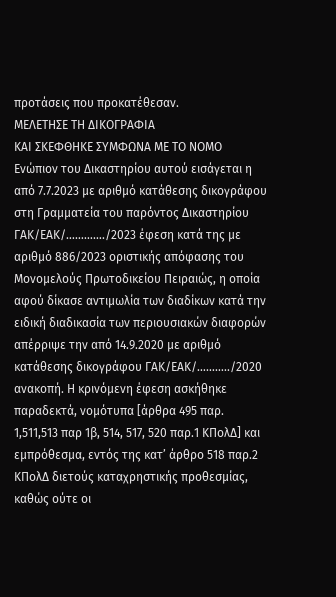προτάσεις που προκατέθεσαν.
ΜΕΛΕΤΗΣΕ ΤΗ ΔΙΚΟΓΡΑΦΙΑ
ΚΑΙ ΣΚΕΦΘΗΚΕ ΣΥΜΦΩΝΑ ΜΕ ΤΟ ΝΟΜΟ
Ενώπιον του Δικαστηρίου αυτού εισάγεται η από 7.7.2023 με αριθμό κατάθεσης δικογράφου στη Γραμματεία του παρόντος Δικαστηρίου ΓΑΚ/ΕΑΚ/…………./2023 έφεση κατά της με αριθμό 886/2023 οριστικής απόφασης του Μονομελούς Πρωτοδικείου Πειραιώς, η οποία αφού δίκασε αντιμωλία των διαδίκων κατά την ειδική διαδικασία των περιουσιακών διαφορών απέρριψε την από 14.9.2020 με αριθμό κατάθεσης δικογράφου ΓΑΚ/ΕΑΚ/………../2020 ανακοπή. Η κρινόμενη έφεση ασκήθηκε παραδεκτά, νομότυπα [άρθρα 495 παρ. 1,511,513 παρ 1β, 514, 517, 520 παρ.1 ΚΠολΔ] και εμπρόθεσμα, εντός της κατ’ άρθρο 518 παρ.2 ΚΠολΔ διετούς καταχρηστικής προθεσμίας, καθώς ούτε οι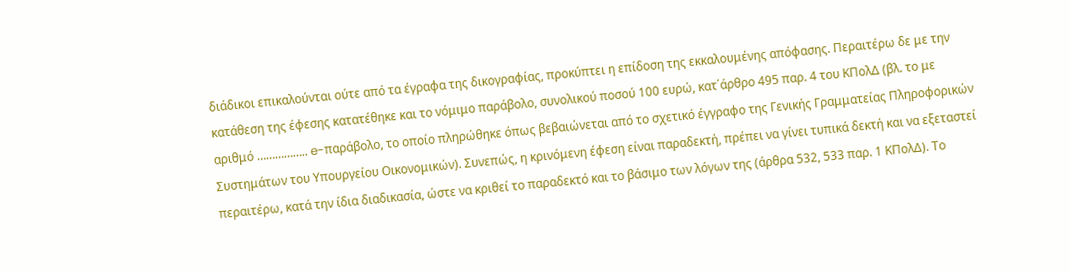διάδικοι επικαλούνται ούτε από τα έγραφα της δικογραφίας, προκύπτει η επίδοση της εκκαλουμένης απόφασης. Περαιτέρω δε με την κατάθεση της έφεσης κατατέθηκε και το νόμιμο παράβολο, συνολικού ποσού 100 ευρώ, κατ΄άρθρο 495 παρ. 4 του ΚΠολΔ (βλ. το με αριθμό …………….. e-παράβολο, το οποίο πληρώθηκε όπως βεβαιώνεται από το σχετικό έγγραφο της Γενικής Γραμματείας Πληροφορικών Συστημάτων του Υπουργείου Οικονομικών). Συνεπώς, η κρινόμενη έφεση είναι παραδεκτή, πρέπει να γίνει τυπικά δεκτή και να εξεταστεί περαιτέρω, κατά την ίδια διαδικασία, ώστε να κριθεί το παραδεκτό και το βάσιμο των λόγων της (άρθρα 532, 533 παρ. 1 ΚΠολΔ). Το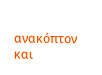ανακόπτον και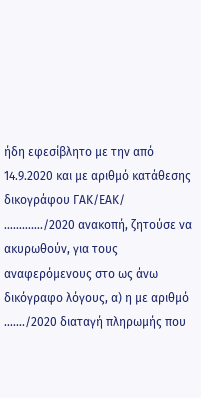ήδη εφεσίβλητο με την από 14.9.2020 και με αριθμό κατάθεσης δικογράφου ΓΑΚ/ΕΑΚ/ …………./2020 ανακοπή, ζητούσε να ακυρωθούν, για τους αναφερόμενους στο ως άνω δικόγραφο λόγους, α) η με αριθμό ……./2020 διαταγή πληρωμής που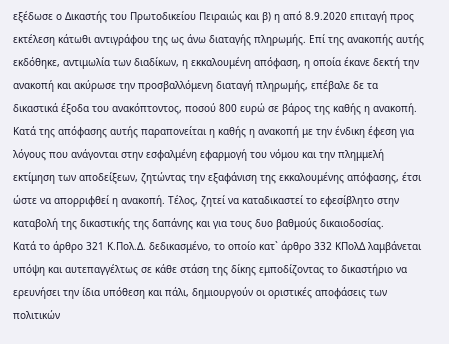εξέδωσε ο Δικαστής του Πρωτοδικείου Πειραιώς και β) η από 8.9.2020 επιταγή προς εκτέλεση κάτωθι αντιγράφου της ως άνω διαταγής πληρωμής. Επί της ανακοπής αυτής εκδόθηκε, αντιμωλία των διαδίκων, η εκκαλουμένη απόφαση, η οποία έκανε δεκτή την ανακοπή και ακύρωσε την προσβαλλόμενη διαταγή πληρωμής, επέβαλε δε τα δικαστικά έξοδα του ανακόπτοντος, ποσού 800 ευρώ σε βάρος της καθής η ανακοπή. Κατά της απόφασης αυτής παραπονείται η καθής η ανακοπή με την ένδικη έφεση για λόγους που ανάγονται στην εσφαλμένη εφαρμογή του νόμου και την πλημμελή εκτίμηση των αποδείξεων, ζητώντας την εξαφάνιση της εκκαλουμένης απόφασης, έτσι ώστε να απορριφθεί η ανακοπή. Τέλος, ζητεί να καταδικαστεί το εφεσίβλητο στην καταβολή της δικαστικής της δαπάνης και για τους δυο βαθμούς δικαιοδοσίας.
Κατά το άρθρο 321 Κ.Πολ.Δ. δεδικασμένο, το οποίο κατ` άρθρο 332 ΚΠολΔ λαμβάνεται υπόψη και αυτεπαγγέλτως σε κάθε στάση της δίκης εμποδίζοντας το δικαστήριο να ερευνήσει την ίδια υπόθεση και πάλι, δημιουργούν οι οριστικές αποφάσεις των πολιτικών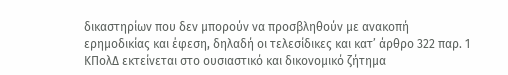δικαστηρίων που δεν μπορούν να προσβληθούν με ανακοπή ερημοδικίας και έφεση, δηλαδή οι τελεσίδικες και κατ’ άρθρο 322 παρ. 1 ΚΠολΔ εκτείνεται στο ουσιαστικό και δικονομικό ζήτημα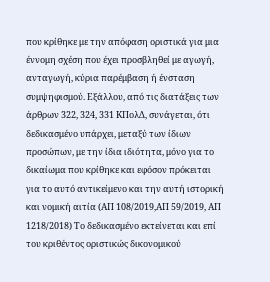που κρίθηκε με την απόφαση οριστικά για μια έννομη σχέση που έχει προσβληθεί με αγωγή, ανταγωγή, κύρια παρέμβαση ή ένσταση συμψηφισμού. Εξάλλου, από τις διατάξεις των άρθρων 322, 324, 331 KΠολΔ, συνάγεται, ότι δεδικασμένο υπάρχει, μεταξύ των ίδιων προσώπων, με την ίδια ιδιότητα, μόνο για το δικαίωμα που κρίθηκε και εφόσον πρόκειται για το αυτό αντικείμενο και την αυτή ιστορική και νομική αιτία (ΑΠ 108/2019,ΑΠ 59/2019, ΑΠ 1218/2018) Το δεδικασμένο εκτείνεται και επί του κριθέντος οριστικώς δικονομικού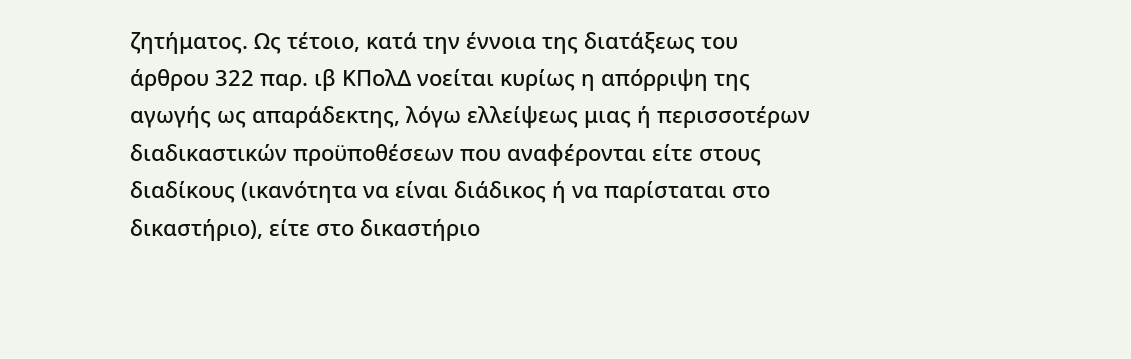ζητήματος. Ως τέτοιο, κατά την έννοια της διατάξεως του άρθρου 322 παρ. ιβ KΠολΔ νοείται κυρίως η απόρριψη της αγωγής ως απαράδεκτης, λόγω ελλείψεως μιας ή περισσοτέρων διαδικαστικών προϋποθέσεων που αναφέρονται είτε στους διαδίκους (ικανότητα να είναι διάδικος ή να παρίσταται στο δικαστήριο), είτε στο δικαστήριο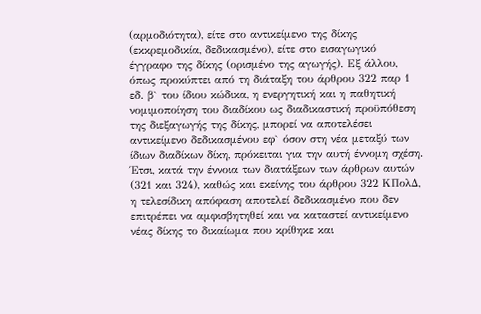(αρμοδιότητα), είτε στο αντικείμενο της δίκης (εκκρεμοδικία, δεδικασμένο), είτε στο εισαγωγικό έγγραφο της δίκης (ορισμένο της αγωγής). Εξ άλλου, όπως προκύπτει από τη διάταξη του άρθρου 322 παρ 1 εδ. β` του ίδιου κώδικα, η ενεργητική και η παθητική νομιμοποίηση του διαδίκου ως διαδικαστική προϋπόθεση της διεξαγωγής της δίκης, μπορεί να αποτελέσει αντικείμενο δεδικασμένου εφ` όσον στη νέα μεταξύ των ίδιων διαδίκων δίκη, πρόκειται για την αυτή έννομη σχέση. Έτσι, κατά την έννοια των διατάξεων των άρθρων αυτών (321 και 324), καθώς και εκείνης του άρθρου 322 KΠολΔ, η τελεσίδικη απόφαση αποτελεί δεδικασμένο που δεν επιτρέπει να αμφισβητηθεί και να καταστεί αντικείμενο νέας δίκης το δικαίωμα που κρίθηκε και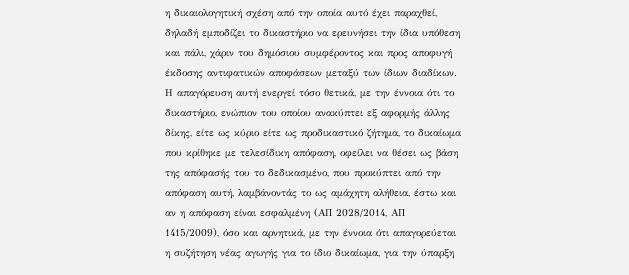η δικαιολογητική σχέση από την οποία αυτό έχει παραχθεί, δηλαδή εμποδίζει το δικαστήριο να ερευνήσει την ίδια υπόθεση και πάλι, χάριν του δημόσιου συμφέροντος και προς αποφυγή έκδοσης αντιφατικών αποφάσεων μεταξύ των ίδιων διαδίκων. Η απαγόρευση αυτή ενεργεί τόσο θετικά, με την έννοια ότι το δικαστήριο, ενώπιον του οποίου ανακύπτει εξ αφορμής άλλης δίκης, είτε ως κύριο είτε ως προδικαστικό ζήτημα, το δικαίωμα που κρίθηκε με τελεσίδικη απόφαση, οφείλει να θέσει ως βάση της απόφασής του το δεδικασμένο, που προκύπτει από την απόφαση αυτή, λαμβάνοντάς το ως αμάχητη αλήθεια, έστω και αν η απόφαση είναι εσφαλμένη (ΑΠ 2028/2014, ΑΠ 1415/2009), όσο και αρνητικά, με την έννοια ότι απαγορεύεται η συζήτηση νέας αγωγής για το ίδιο δικαίωμα, για την ύπαρξη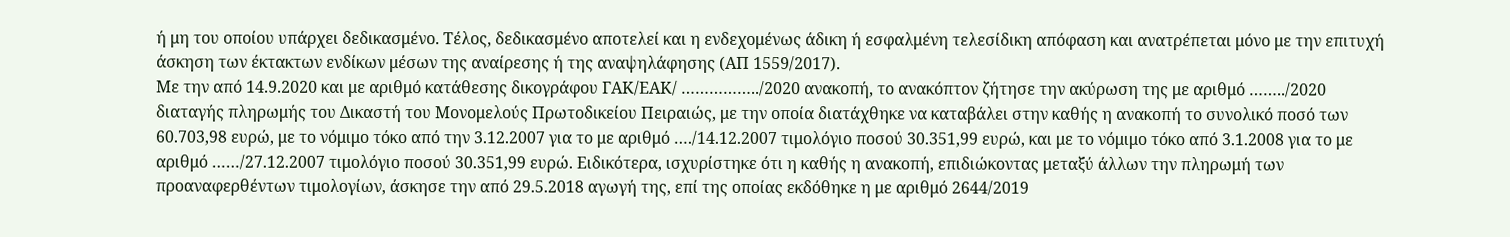ή μη του οποίου υπάρχει δεδικασμένο. Τέλος, δεδικασμένο αποτελεί και η ενδεχομένως άδικη ή εσφαλμένη τελεσίδικη απόφαση και ανατρέπεται μόνο με την επιτυχή άσκηση των έκτακτων ενδίκων μέσων της αναίρεσης ή της αναψηλάφησης (ΑΠ 1559/2017).
Με την από 14.9.2020 και με αριθμό κατάθεσης δικογράφου ΓΑΚ/ΕΑΚ/ ……………../2020 ανακοπή, το ανακόπτον ζήτησε την ακύρωση της με αριθμό ……../2020 διαταγής πληρωμής του Δικαστή του Μονομελούς Πρωτοδικείου Πειραιώς, με την οποία διατάχθηκε να καταβάλει στην καθής η ανακοπή το συνολικό ποσό των 60.703,98 ευρώ, με το νόμιμο τόκο από την 3.12.2007 για το με αριθμό …./14.12.2007 τιμολόγιο ποσού 30.351,99 ευρώ, και με το νόμιμο τόκο από 3.1.2008 για το με αριθμό ……/27.12.2007 τιμολόγιο ποσού 30.351,99 ευρώ. Ειδικότερα, ισχυρίστηκε ότι η καθής η ανακοπή, επιδιώκοντας μεταξύ άλλων την πληρωμή των προαναφερθέντων τιμολογίων, άσκησε την από 29.5.2018 αγωγή της, επί της οποίας εκδόθηκε η με αριθμό 2644/2019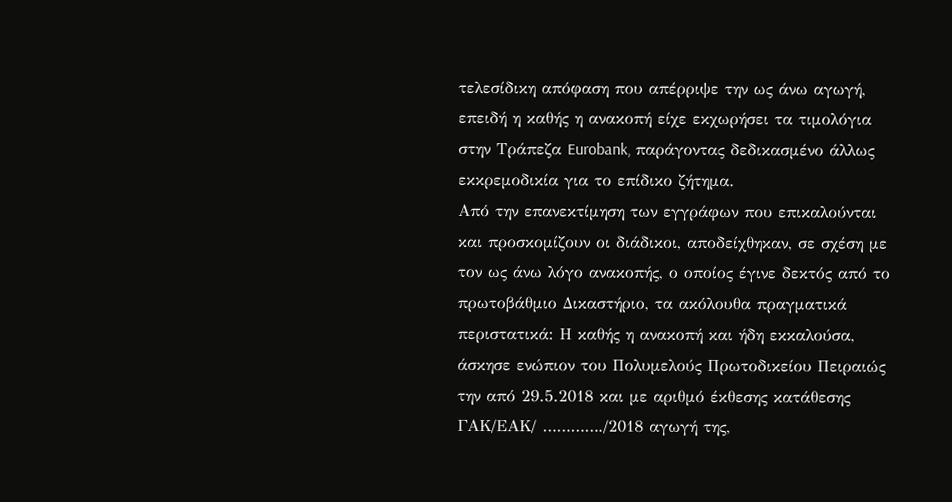τελεσίδικη απόφαση που απέρριψε την ως άνω αγωγή, επειδή η καθής η ανακοπή είχε εκχωρήσει τα τιμολόγια στην Τράπεζα Eurobank, παράγοντας δεδικασμένο άλλως εκκρεμοδικία για το επίδικο ζήτημα.
Από την επανεκτίμηση των εγγράφων που επικαλούνται και προσκομίζουν οι διάδικοι, αποδείχθηκαν, σε σχέση με τον ως άνω λόγο ανακοπής, ο οποίος έγινε δεκτός από το πρωτοβάθμιο Δικαστήριο, τα ακόλουθα πραγματικά περιστατικά: Η καθής η ανακοπή και ήδη εκκαλούσα, άσκησε ενώπιον του Πολυμελούς Πρωτοδικείου Πειραιώς την από 29.5.2018 και με αριθμό έκθεσης κατάθεσης ΓΑΚ/ΕΑΚ/ …………./2018 αγωγή της,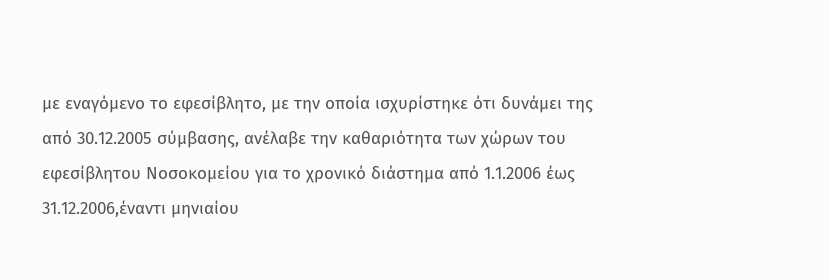με εναγόμενο το εφεσίβλητο, με την οποία ισχυρίστηκε ότι δυνάμει της από 30.12.2005 σύμβασης, ανέλαβε την καθαριότητα των χώρων του εφεσίβλητου Νοσοκομείου για το χρονικό διάστημα από 1.1.2006 έως 31.12.2006,έναντι μηνιαίου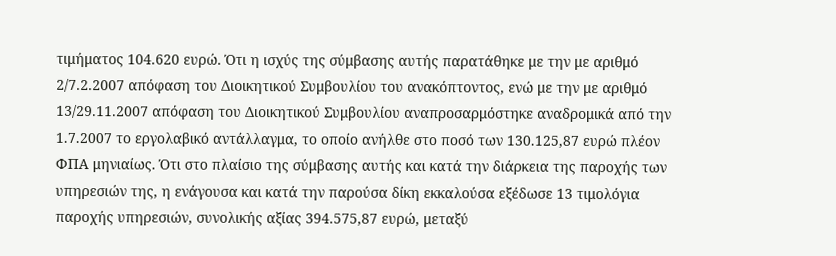τιμήματος 104.620 ευρώ. Ότι η ισχύς της σύμβασης αυτής παρατάθηκε με την με αριθμό 2/7.2.2007 απόφαση του Διοικητικού Συμβουλίου του ανακόπτοντος, ενώ με την με αριθμό 13/29.11.2007 απόφαση του Διοικητικού Συμβουλίου αναπροσαρμόστηκε αναδρομικά από την 1.7.2007 το εργολαβικό αντάλλαγμα, το οποίο ανήλθε στο ποσό των 130.125,87 ευρώ πλέον ΦΠΑ μηνιαίως. Ότι στο πλαίσιο της σύμβασης αυτής και κατά την διάρκεια της παροχής των υπηρεσιών της, η ενάγουσα και κατά την παρούσα δίκη εκκαλούσα εξέδωσε 13 τιμολόγια παροχής υπηρεσιών, συνολικής αξίας 394.575,87 ευρώ, μεταξύ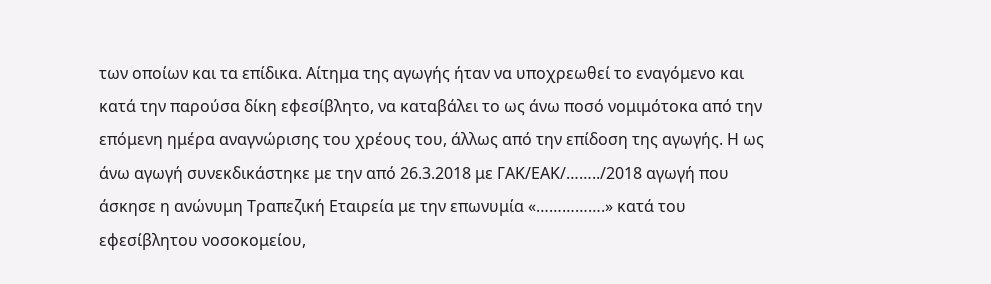των οποίων και τα επίδικα. Αίτημα της αγωγής ήταν να υποχρεωθεί το εναγόμενο και κατά την παρούσα δίκη εφεσίβλητο, να καταβάλει το ως άνω ποσό νομιμότοκα από την επόμενη ημέρα αναγνώρισης του χρέους του, άλλως από την επίδοση της αγωγής. Η ως άνω αγωγή συνεκδικάστηκε με την από 26.3.2018 με ΓΑΚ/ΕΑΚ/……../2018 αγωγή που άσκησε η ανώνυμη Τραπεζική Εταιρεία με την επωνυμία «…………….» κατά του εφεσίβλητου νοσοκομείου,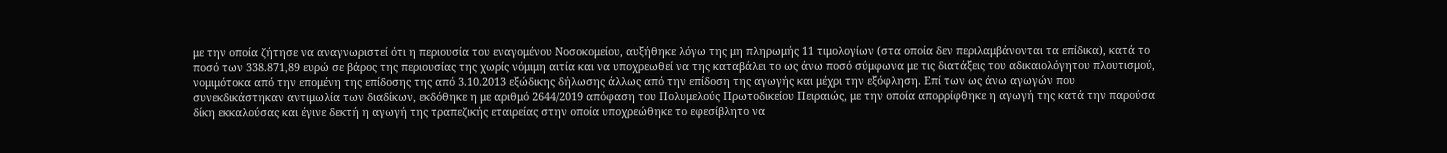με την οποία ζήτησε να αναγνωριστεί ότι η περιουσία του εναγομένου Νοσοκομείου, αυξήθηκε λόγω της μη πληρωμής 11 τιμολογίων (στα οποία δεν περιλαμβάνονται τα επίδικα), κατά το ποσό των 338.871,89 ευρώ σε βάρος της περιουσίας της χωρίς νόμιμη αιτία και να υποχρεωθεί να της καταβάλει το ως άνω ποσό σύμφωνα με τις διατάξεις του αδικαιολόγητου πλουτισμού, νομιμότοκα από την επομένη της επίδοσης της από 3.10.2013 εξώδικης δήλωσης άλλως από την επίδοση της αγωγής και μέχρι την εξόφληση. Επί των ως άνω αγωγών που συνεκδικάστηκαν αντιμωλία των διαδίκων, εκδόθηκε η με αριθμό 2644/2019 απόφαση του Πολυμελούς Πρωτοδικείου Πειραιώς, με την οποία απορρίφθηκε η αγωγή της κατά την παρούσα δίκη εκκαλούσας και έγινε δεκτή η αγωγή της τραπεζικής εταιρείας στην οποία υποχρεώθηκε το εφεσίβλητο να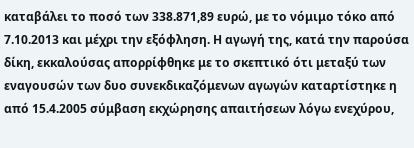καταβάλει το ποσό των 338.871,89 ευρώ, με το νόμιμο τόκο από 7.10.2013 και μέχρι την εξόφληση. Η αγωγή της, κατά την παρούσα δίκη, εκκαλούσας απορρίφθηκε με το σκεπτικό ότι μεταξύ των εναγουσών των δυο συνεκδικαζόμενων αγωγών καταρτίστηκε η από 15.4.2005 σύμβαση εκχώρησης απαιτήσεων λόγω ενεχύρου,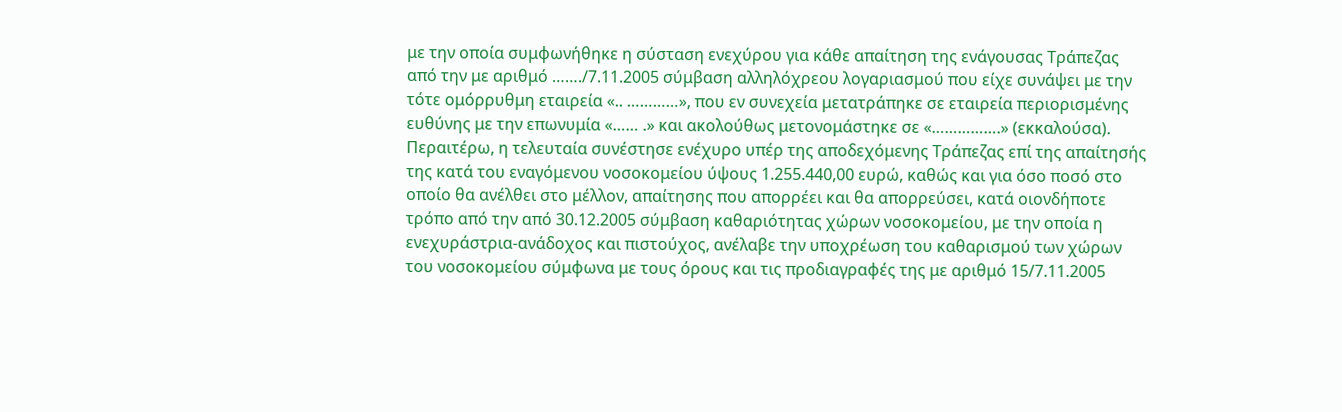με την οποία συμφωνήθηκε η σύσταση ενεχύρου για κάθε απαίτηση της ενάγουσας Τράπεζας από την με αριθμό ……./7.11.2005 σύμβαση αλληλόχρεου λογαριασμού που είχε συνάψει με την τότε ομόρρυθμη εταιρεία «.. …………», που εν συνεχεία μετατράπηκε σε εταιρεία περιορισμένης ευθύνης με την επωνυμία «…… .» και ακολούθως μετονομάστηκε σε «…………….» (εκκαλούσα). Περαιτέρω, η τελευταία συνέστησε ενέχυρο υπέρ της αποδεχόμενης Τράπεζας επί της απαίτησής της κατά του εναγόμενου νοσοκομείου ύψους 1.255.440,00 ευρώ, καθώς και για όσο ποσό στο οποίο θα ανέλθει στο μέλλον, απαίτησης που απορρέει και θα απορρεύσει, κατά οιονδήποτε τρόπο από την από 30.12.2005 σύμβαση καθαριότητας χώρων νοσοκομείου, με την οποία η ενεχυράστρια-ανάδοχος και πιστούχος, ανέλαβε την υποχρέωση του καθαρισμού των χώρων του νοσοκομείου σύμφωνα με τους όρους και τις προδιαγραφές της με αριθμό 15/7.11.2005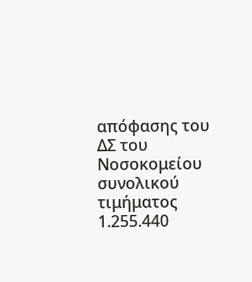απόφασης του ΔΣ του Νοσοκομείου συνολικού τιμήματος 1.255.440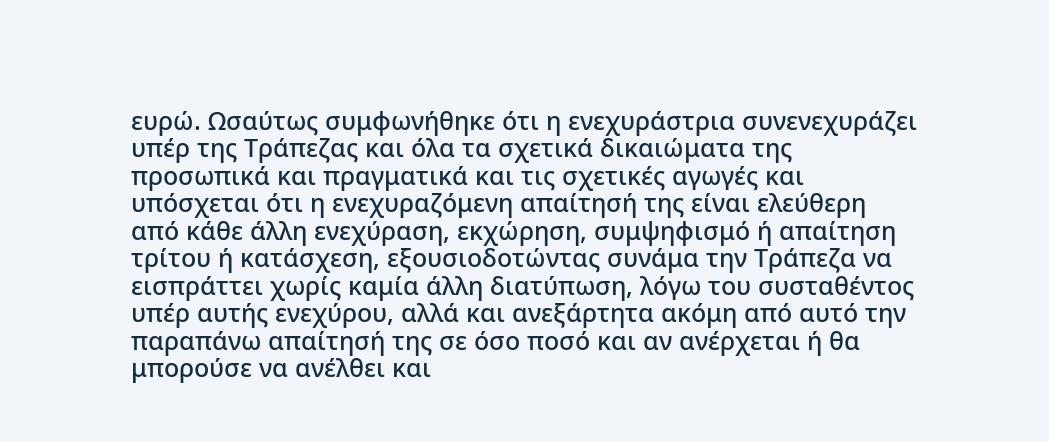ευρώ. Ωσαύτως συμφωνήθηκε ότι η ενεχυράστρια συνενεχυράζει υπέρ της Τράπεζας και όλα τα σχετικά δικαιώματα της προσωπικά και πραγματικά και τις σχετικές αγωγές και υπόσχεται ότι η ενεχυραζόμενη απαίτησή της είναι ελεύθερη από κάθε άλλη ενεχύραση, εκχώρηση, συμψηφισμό ή απαίτηση τρίτου ή κατάσχεση, εξουσιοδοτώντας συνάμα την Τράπεζα να εισπράττει χωρίς καμία άλλη διατύπωση, λόγω του συσταθέντος υπέρ αυτής ενεχύρου, αλλά και ανεξάρτητα ακόμη από αυτό την παραπάνω απαίτησή της σε όσο ποσό και αν ανέρχεται ή θα μπορούσε να ανέλθει και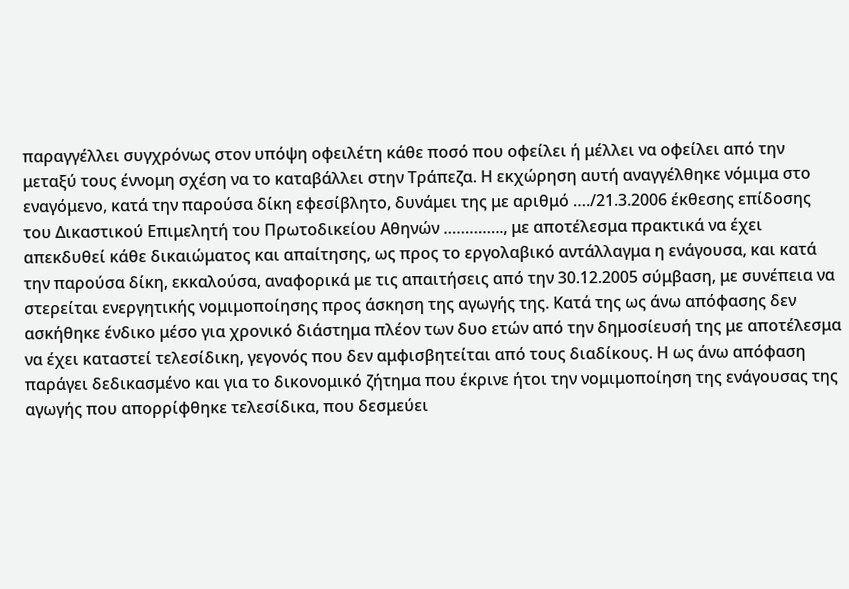παραγγέλλει συγχρόνως στον υπόψη οφειλέτη κάθε ποσό που οφείλει ή μέλλει να οφείλει από την μεταξύ τους έννομη σχέση να το καταβάλλει στην Τράπεζα. Η εκχώρηση αυτή αναγγέλθηκε νόμιμα στο εναγόμενο, κατά την παρούσα δίκη εφεσίβλητο, δυνάμει της με αριθμό …./21.3.2006 έκθεσης επίδοσης του Δικαστικού Επιμελητή του Πρωτοδικείου Αθηνών ………….., με αποτέλεσμα πρακτικά να έχει απεκδυθεί κάθε δικαιώματος και απαίτησης, ως προς το εργολαβικό αντάλλαγμα η ενάγουσα, και κατά την παρούσα δίκη, εκκαλούσα, αναφορικά με τις απαιτήσεις από την 30.12.2005 σύμβαση, με συνέπεια να στερείται ενεργητικής νομιμοποίησης προς άσκηση της αγωγής της. Κατά της ως άνω απόφασης δεν ασκήθηκε ένδικο μέσο για χρονικό διάστημα πλέον των δυο ετών από την δημοσίευσή της με αποτέλεσμα να έχει καταστεί τελεσίδικη, γεγονός που δεν αμφισβητείται από τους διαδίκους. Η ως άνω απόφαση παράγει δεδικασμένο και για το δικονομικό ζήτημα που έκρινε ήτοι την νομιμοποίηση της ενάγουσας της αγωγής που απορρίφθηκε τελεσίδικα, που δεσμεύει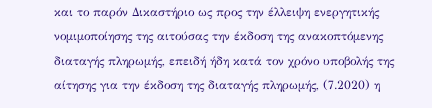και το παρόν Δικαστήριο ως προς την έλλειψη ενεργητικής νομιμοποίησης της αιτούσας την έκδοση της ανακοπτόμενης διαταγής πληρωμής, επειδή ήδη κατά τον χρόνο υποβολής της αίτησης για την έκδοση της διαταγής πληρωμής, (7.2020) η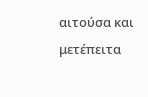αιτούσα και μετέπειτα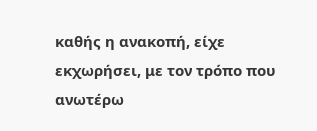καθής η ανακοπή, είχε εκχωρήσει, με τον τρόπο που ανωτέρω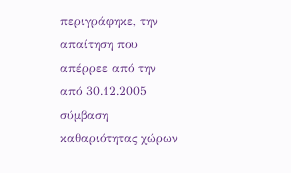περιγράφηκε, την απαίτηση που απέρρεε από την από 30.12.2005 σύμβαση καθαριότητας χώρων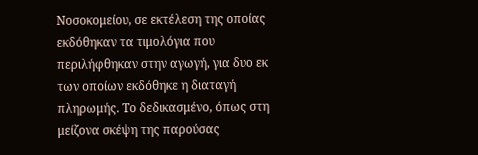Νοσοκομείου, σε εκτέλεση της οποίας εκδόθηκαν τα τιμολόγια που περιλήφθηκαν στην αγωγή, για δυο εκ των οποίων εκδόθηκε η διαταγή πληρωμής. Το δεδικασμένο, όπως στη μείζονα σκέψη της παρούσας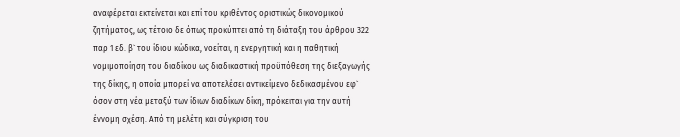αναφέρεται εκτείνεται και επί του κριθέντος οριστικώς δικονομικού ζητήματος, ως τέτοιο δε όπως προκύπτει από τη διάταξη του άρθρου 322 παρ 1 εδ. β` του ίδιου κώδικα, νοείται, η ενεργητική και η παθητική νομιμοποίηση του διαδίκου ως διαδικαστική προϋπόθεση της διεξαγωγής της δίκης, η οποία μπορεί να αποτελέσει αντικείμενο δεδικασμένου εφ` όσον στη νέα μεταξύ των ίδιων διαδίκων δίκη, πρόκειται για την αυτή έννομη σχέση. Από τη μελέτη και σύγκριση του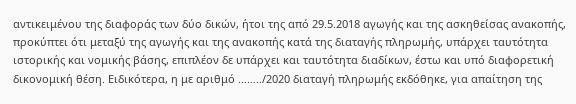αντικειμένου της διαφοράς των δύο δικών, ήτοι της από 29.5.2018 αγωγής και της ασκηθείσας ανακοπής, προκύπτει ότι μεταξύ της αγωγής και της ανακοπής κατά της διαταγής πληρωμής, υπάρχει ταυτότητα ιστορικής και νομικής βάσης, επιπλέον δε υπάρχει και ταυτότητα διαδίκων, έστω και υπό διαφορετική δικονομική θέση. Ειδικότερα, η με αριθμό ……../2020 διαταγή πληρωμής εκδόθηκε, για απαίτηση της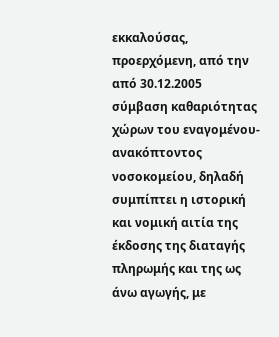εκκαλούσας, προερχόμενη, από την από 30.12.2005 σύμβαση καθαριότητας χώρων του εναγομένου- ανακόπτοντος νοσοκομείου, δηλαδή συμπίπτει η ιστορική και νομική αιτία της έκδοσης της διαταγής πληρωμής και της ως άνω αγωγής, με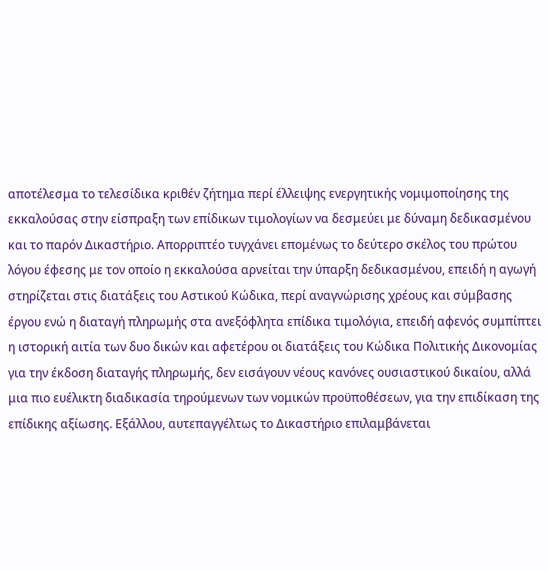αποτέλεσμα το τελεσίδικα κριθέν ζήτημα περί έλλειψης ενεργητικής νομιμοποίησης της εκκαλούσας στην είσπραξη των επίδικων τιμολογίων να δεσμεύει με δύναμη δεδικασμένου και το παρόν Δικαστήριο. Απορριπτέο τυγχάνει επομένως το δεύτερο σκέλος του πρώτου λόγου έφεσης με τον οποίο η εκκαλούσα αρνείται την ύπαρξη δεδικασμένου, επειδή η αγωγή στηρίζεται στις διατάξεις του Αστικού Κώδικα, περί αναγνώρισης χρέους και σύμβασης έργου ενώ η διαταγή πληρωμής στα ανεξόφλητα επίδικα τιμολόγια, επειδή αφενός συμπίπτει η ιστορική αιτία των δυο δικών και αφετέρου οι διατάξεις του Κώδικα Πολιτικής Δικονομίας για την έκδοση διαταγής πληρωμής, δεν εισάγουν νέους κανόνες ουσιαστικού δικαίου, αλλά μια πιο ευέλικτη διαδικασία τηρούμενων των νομικών προϋποθέσεων, για την επιδίκαση της επίδικης αξίωσης. Εξάλλου, αυτεπαγγέλτως το Δικαστήριο επιλαμβάνεται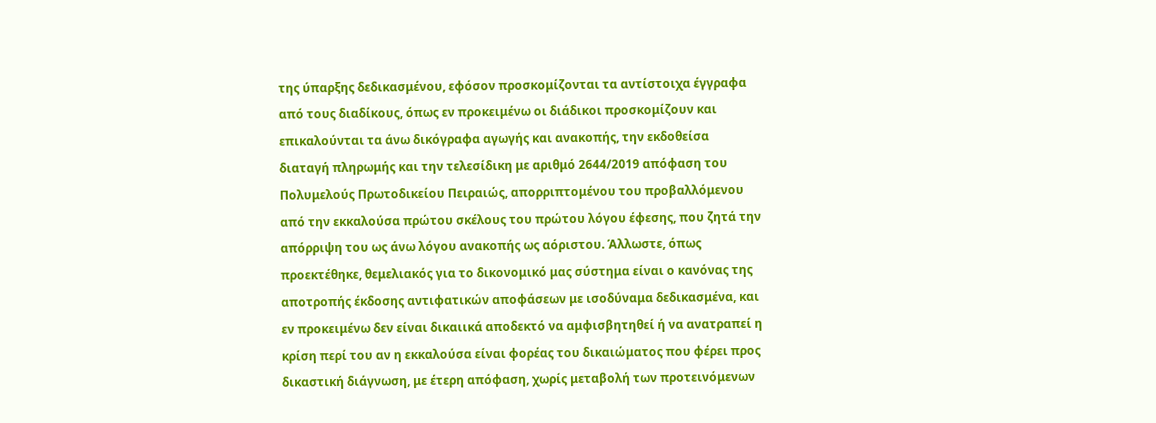της ύπαρξης δεδικασμένου, εφόσον προσκομίζονται τα αντίστοιχα έγγραφα από τους διαδίκους, όπως εν προκειμένω οι διάδικοι προσκομίζουν και επικαλούνται τα άνω δικόγραφα αγωγής και ανακοπής, την εκδοθείσα διαταγή πληρωμής και την τελεσίδικη με αριθμό 2644/2019 απόφαση του Πολυμελούς Πρωτοδικείου Πειραιώς, απορριπτομένου του προβαλλόμενου από την εκκαλούσα πρώτου σκέλους του πρώτου λόγου έφεσης, που ζητά την απόρριψη του ως άνω λόγου ανακοπής ως αόριστου. Άλλωστε, όπως προεκτέθηκε, θεμελιακός για το δικονομικό μας σύστημα είναι ο κανόνας της αποτροπής έκδοσης αντιφατικών αποφάσεων με ισοδύναμα δεδικασμένα, και εν προκειμένω δεν είναι δικαιικά αποδεκτό να αμφισβητηθεί ή να ανατραπεί η κρίση περί του αν η εκκαλούσα είναι φορέας του δικαιώματος που φέρει προς δικαστική διάγνωση, με έτερη απόφαση, χωρίς μεταβολή των προτεινόμενων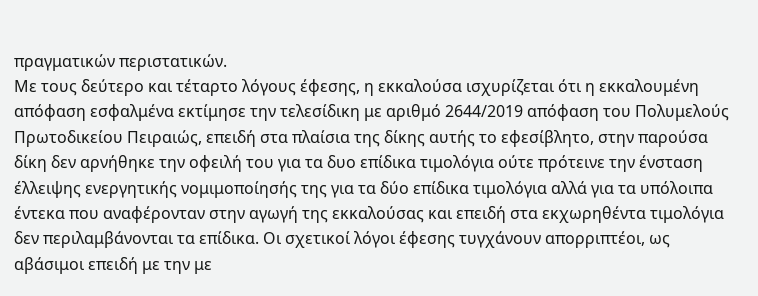πραγματικών περιστατικών.
Με τους δεύτερο και τέταρτο λόγους έφεσης, η εκκαλούσα ισχυρίζεται ότι η εκκαλουμένη απόφαση εσφαλμένα εκτίμησε την τελεσίδικη με αριθμό 2644/2019 απόφαση του Πολυμελούς Πρωτοδικείου Πειραιώς, επειδή στα πλαίσια της δίκης αυτής το εφεσίβλητο, στην παρούσα δίκη δεν αρνήθηκε την οφειλή του για τα δυο επίδικα τιμολόγια ούτε πρότεινε την ένσταση έλλειψης ενεργητικής νομιμοποίησής της για τα δύο επίδικα τιμολόγια αλλά για τα υπόλοιπα έντεκα που αναφέρονταν στην αγωγή της εκκαλούσας και επειδή στα εκχωρηθέντα τιμολόγια δεν περιλαμβάνονται τα επίδικα. Οι σχετικοί λόγοι έφεσης τυγχάνουν απορριπτέοι, ως αβάσιμοι επειδή με την με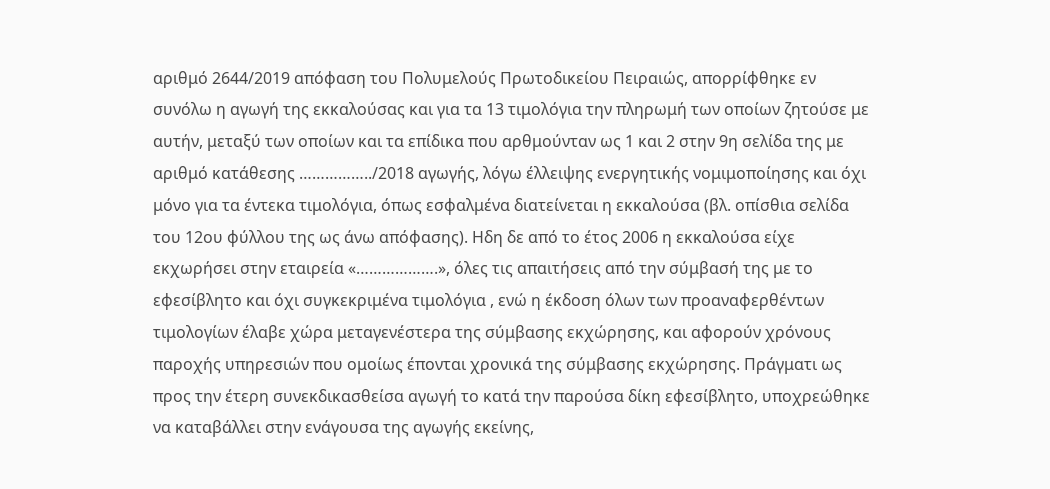αριθμό 2644/2019 απόφαση του Πολυμελούς Πρωτοδικείου Πειραιώς, απορρίφθηκε εν συνόλω η αγωγή της εκκαλούσας και για τα 13 τιμολόγια την πληρωμή των οποίων ζητούσε με αυτήν, μεταξύ των οποίων και τα επίδικα που αρθμούνταν ως 1 και 2 στην 9η σελίδα της με αριθμό κατάθεσης ……………../2018 αγωγής, λόγω έλλειψης ενεργητικής νομιμοποίησης και όχι μόνο για τα έντεκα τιμολόγια, όπως εσφαλμένα διατείνεται η εκκαλούσα (βλ. οπίσθια σελίδα του 12ου φύλλου της ως άνω απόφασης). Ηδη δε από το έτος 2006 η εκκαλούσα είχε εκχωρήσει στην εταιρεία «……………….», όλες τις απαιτήσεις από την σύμβασή της με το εφεσίβλητο και όχι συγκεκριμένα τιμολόγια , ενώ η έκδοση όλων των προαναφερθέντων τιμολογίων έλαβε χώρα μεταγενέστερα της σύμβασης εκχώρησης, και αφορούν χρόνους παροχής υπηρεσιών που ομοίως έπονται χρονικά της σύμβασης εκχώρησης. Πράγματι ως προς την έτερη συνεκδικασθείσα αγωγή το κατά την παρούσα δίκη εφεσίβλητο, υποχρεώθηκε να καταβάλλει στην ενάγουσα της αγωγής εκείνης,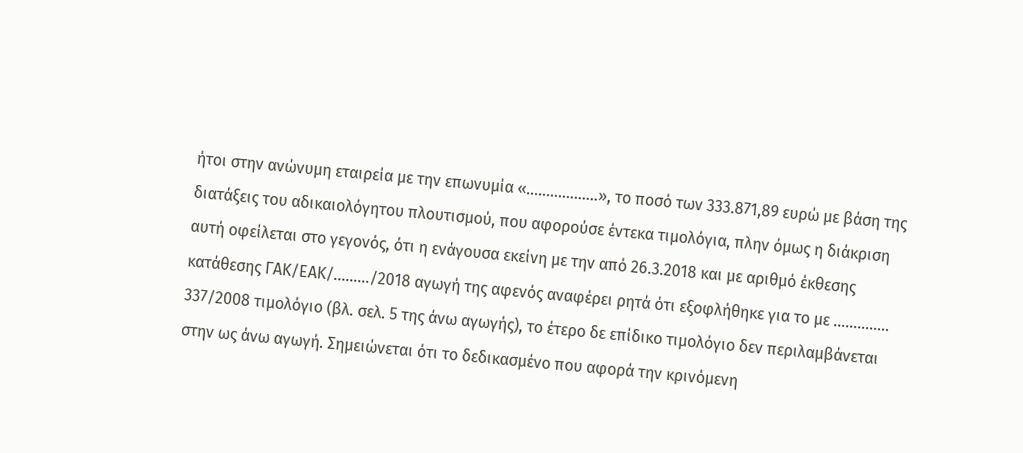ήτοι στην ανώνυμη εταιρεία με την επωνυμία «………………», το ποσό των 333.871,89 ευρώ με βάση της διατάξεις του αδικαιολόγητου πλουτισμού, που αφορούσε έντεκα τιμολόγια, πλην όμως η διάκριση αυτή οφείλεται στο γεγονός, ότι η ενάγουσα εκείνη με την από 26.3.2018 και με αριθμό έκθεσης κατάθεσης ΓΑΚ/ΕΑΚ/………/2018 αγωγή της αφενός αναφέρει ρητά ότι εξοφλήθηκε για το με ………….. 337/2008 τιμολόγιο (βλ. σελ. 5 της άνω αγωγής), το έτερο δε επίδικο τιμολόγιο δεν περιλαμβάνεται στην ως άνω αγωγή. Σημειώνεται ότι το δεδικασμένο που αφορά την κρινόμενη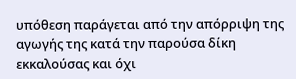υπόθεση παράγεται από την απόρριψη της αγωγής της κατά την παρούσα δίκη εκκαλούσας και όχι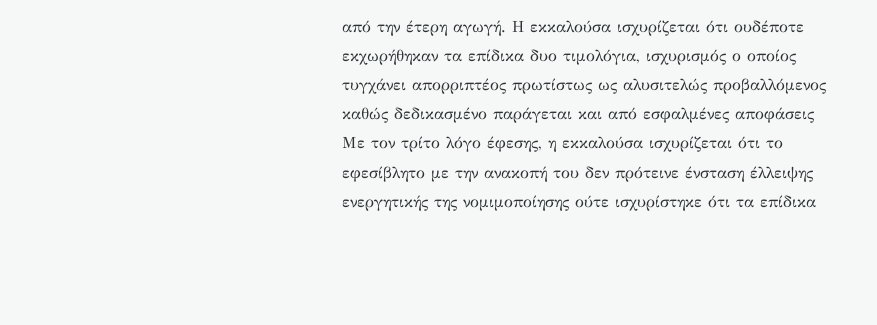από την έτερη αγωγή. Η εκκαλούσα ισχυρίζεται ότι ουδέποτε εκχωρήθηκαν τα επίδικα δυο τιμολόγια, ισχυρισμός ο οποίος τυγχάνει απορριπτέος πρωτίστως ως αλυσιτελώς προβαλλόμενος καθώς δεδικασμένο παράγεται και από εσφαλμένες αποφάσεις
Με τον τρίτο λόγο έφεσης, η εκκαλούσα ισχυρίζεται ότι το εφεσίβλητο με την ανακοπή του δεν πρότεινε ένσταση έλλειψης ενεργητικής της νομιμοποίησης ούτε ισχυρίστηκε ότι τα επίδικα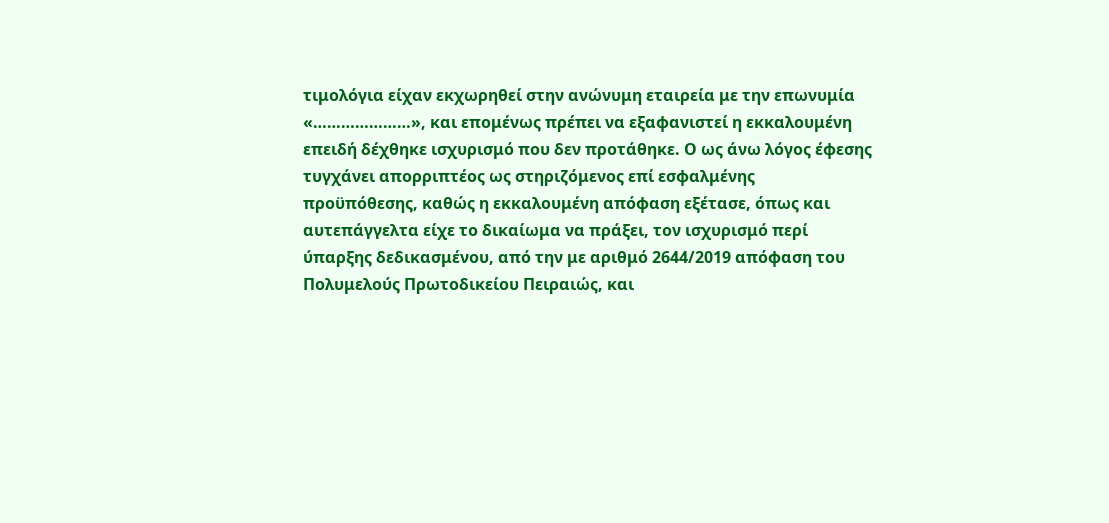τιμολόγια είχαν εκχωρηθεί στην ανώνυμη εταιρεία με την επωνυμία «…………………», και επομένως πρέπει να εξαφανιστεί η εκκαλουμένη επειδή δέχθηκε ισχυρισμό που δεν προτάθηκε. Ο ως άνω λόγος έφεσης τυγχάνει απορριπτέος ως στηριζόμενος επί εσφαλμένης προϋπόθεσης, καθώς η εκκαλουμένη απόφαση εξέτασε, όπως και αυτεπάγγελτα είχε το δικαίωμα να πράξει, τον ισχυρισμό περί ύπαρξης δεδικασμένου, από την με αριθμό 2644/2019 απόφαση του Πολυμελούς Πρωτοδικείου Πειραιώς, και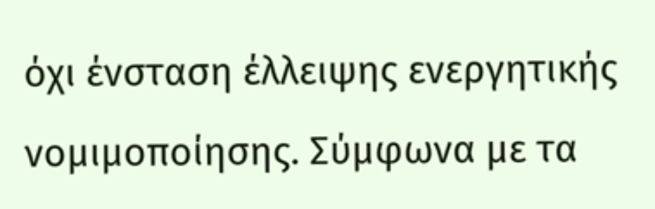όχι ένσταση έλλειψης ενεργητικής νομιμοποίησης. Σύμφωνα με τα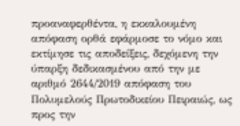προαναφερθέντα, η εκκαλουμένη απόφαση ορθά εφάρμοσε το νόμο και εκτίμησε τις αποδείξεις, δεχόμενη την ύπαρξη δεδικασμένου από την με αριθμό 2644/2019 απόφαση του Πολυμελούς Πρωτοδικείου Πειραιώς, ως προς την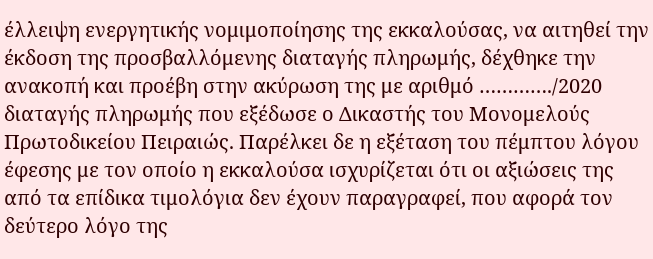έλλειψη ενεργητικής νομιμοποίησης της εκκαλούσας, να αιτηθεί την έκδοση της προσβαλλόμενης διαταγής πληρωμής, δέχθηκε την ανακοπή και προέβη στην ακύρωση της με αριθμό …………./2020 διαταγής πληρωμής που εξέδωσε ο Δικαστής του Μονομελούς Πρωτοδικείου Πειραιώς. Παρέλκει δε η εξέταση του πέμπτου λόγου έφεσης με τον οποίο η εκκαλούσα ισχυρίζεται ότι οι αξιώσεις της από τα επίδικα τιμολόγια δεν έχουν παραγραφεί, που αφορά τον δεύτερο λόγο της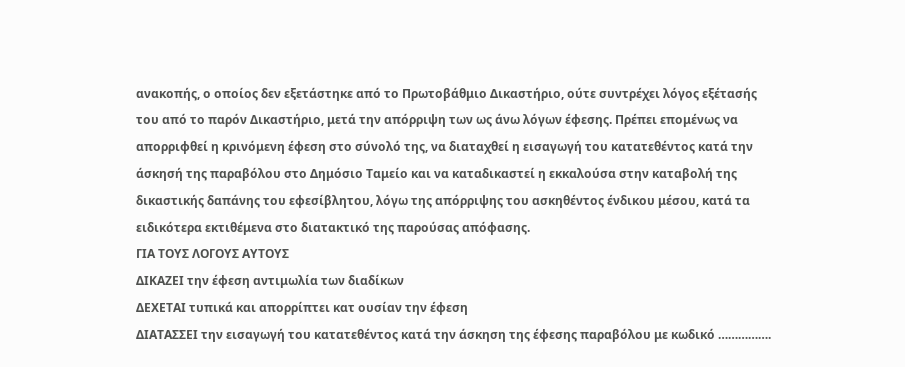ανακοπής, ο οποίος δεν εξετάστηκε από το Πρωτοβάθμιο Δικαστήριο, ούτε συντρέχει λόγος εξέτασής του από το παρόν Δικαστήριο, μετά την απόρριψη των ως άνω λόγων έφεσης. Πρέπει επομένως να απορριφθεί η κρινόμενη έφεση στο σύνολό της, να διαταχθεί η εισαγωγή του κατατεθέντος κατά την άσκησή της παραβόλου στο Δημόσιο Ταμείο και να καταδικαστεί η εκκαλούσα στην καταβολή της δικαστικής δαπάνης του εφεσίβλητου, λόγω της απόρριψης του ασκηθέντος ένδικου μέσου, κατά τα ειδικότερα εκτιθέμενα στο διατακτικό της παρούσας απόφασης.
ΓΙΑ ΤΟΥΣ ΛΟΓΟΥΣ ΑΥΤΟΥΣ
ΔΙΚΑΖΕΙ την έφεση αντιμωλία των διαδίκων
ΔΕΧΕΤΑΙ τυπικά και απορρίπτει κατ ουσίαν την έφεση
ΔΙΑΤΑΣΣΕΙ την εισαγωγή του κατατεθέντος κατά την άσκηση της έφεσης παραβόλου με κωδικό …………….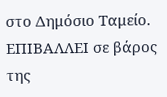στο Δημόσιο Ταμείο.
ΕΠΙΒΑΛΛΕΙ σε βάρος της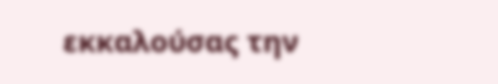εκκαλούσας την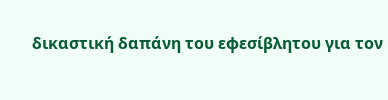δικαστική δαπάνη του εφεσίβλητου για τον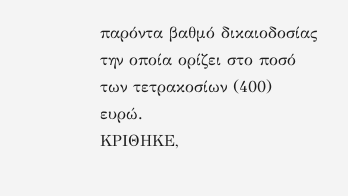παρόντα βαθμό δικαιοδοσίας την οποία ορίζει στο ποσό των τετρακοσίων (400) ευρώ.
ΚΡΙΘΗΚΕ,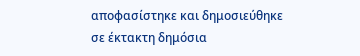αποφασίστηκε και δημοσιεύθηκε σε έκτακτη δημόσια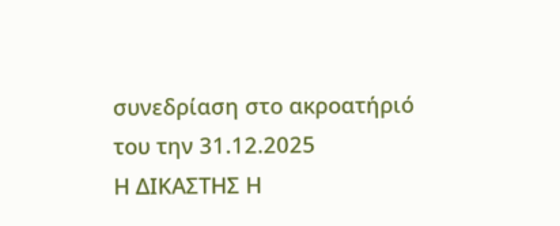συνεδρίαση στο ακροατήριό του την 31.12.2025
Η ΔΙΚΑΣΤΗΣ Η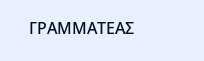ΓΡΑΜΜΑΤΕΑΣ